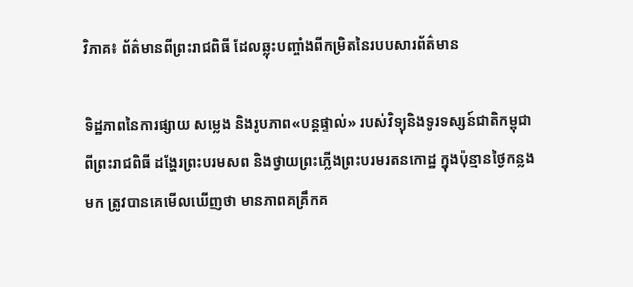វិភាគ៖ ព័ត៌មានពីព្រះរាជពិធី ដែលឆ្លុះបញ្ចាំងពីកម្រិតនៃរបបសារព័ត៌មាន

ទិដ្ឋភាពនៃការផ្សាយ សម្លេង និងរូបភាព«បន្តផ្ទាល់» របស់វិទ្យុនិងទូរទស្សន៍ជាតិកម្ពុជា ពីព្រះរាជពិធី ដង្ហែរព្រះបរមសព និងថ្វាយព្រះភ្លើងព្រះបរមរតនកោដ្ឋ ក្នុងប៉ុន្មានថ្ងៃកន្លងមក ត្រូវបានគេមើលឃើញថា មានភាពគគ្រឹកគ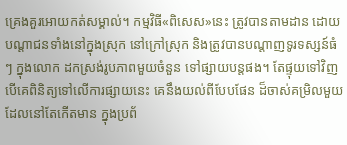គ្រេងគួរអោយកត់សម្គាល់។ កម្មវិធី«ពិសេស»នេះ ត្រូវបានតាមដាន ដោយបណ្ដាជនទាំងនៅក្នុងស្រុក នៅក្រៅស្រុក និងត្រូវបានបណ្ដាញទូរទស្សន៍ធំៗ ក្នុងលោក ដកស្រង់រូបភាពមួយចំនួន ទៅផ្សាយបន្តផង។ តែផ្ទុយទៅវិញ បើគេពិនិត្យទៅលើការផ្សាយនេះ គេនឹងយល់ពីបែបផែន ដ៏ចាស់គម្រិលមួយ ដែលនៅតែកើតមាន ក្នុងប្រព័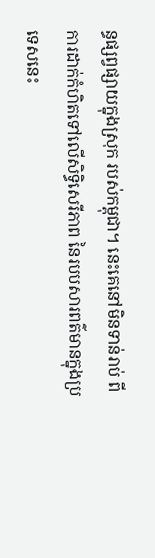ន្ធផ្សព្វផ្សាយក្នុងស្រុក របស់កម្ពុជា។ នេះគេនៅមិនទាន់រាប់ ពីការដាក់កំហិតទៅលើសិទ្ធិសេរីភាព នៃរបបសារពត៌មានក្នុងប្រទេសនេះ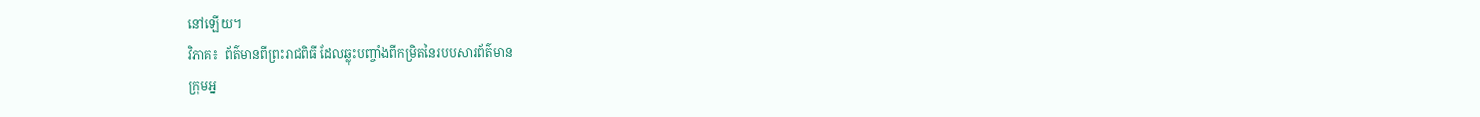នៅឡើយ។
វិភាគ៖  ព័ត៌មានពីព្រះរាជពិធី ដែលឆ្លុះបញ្ចាំងពីកម្រិតនៃរបបសារព័ត៌មាន
ក្រុមអ្ន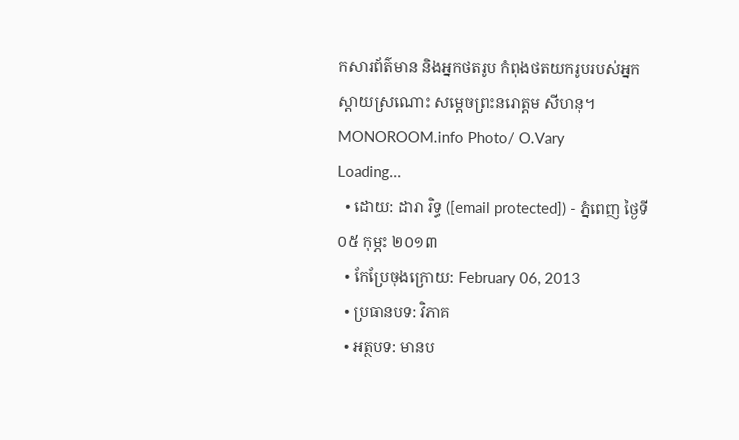កសារព័ត៌មាន និងអ្នកថតរូប កំពុងថតយករូបរបស់អ្នកស្ដាយស្រណោះ សម្ដេចព្រះនរោត្ដម សីហនុ។ MONOROOM.info Photo/ O.Vary
Loading...
  • ដោយ: ដារា រិទ្ធ ([email protected]) - ភ្នំពេញ ថ្ងៃទី០៥ កុម្ភះ ២០១៣
  • កែប្រែចុងក្រោយ: February 06, 2013
  • ប្រធានបទ: វិភាគ
  • អត្ថបទ: មានប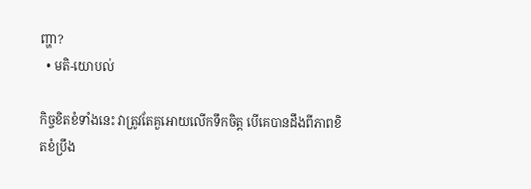ញ្ហា?
  • មតិ-យោបល់

កិច្ចខិតខំទាំងនេះ វាត្រូវតែគួអោយលើកទឹកចិត្ត បើគេបានដឹងពីភាពខិតខំប្រឹង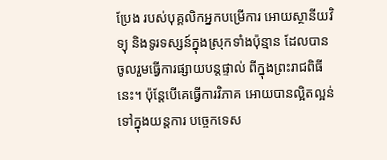ប្រែង របស់បុគ្គលិកអ្នកបម្រើការ អោយស្ថានីយវិទ្យុ និងទូរទស្សន៍ក្នុងស្រុកទាំងប៉ុន្មាន ដែលបានចូលរួមធ្វើការផ្សាយបន្តផ្ទាល់ ពីក្នុងព្រះរាជពិធីនេះ។ ប៉ុន្តែបើគេធ្វើការវិភាគ អោយបានល្អិតល្អន់ ទៅក្នុងយន្តការ បច្ចេកទេស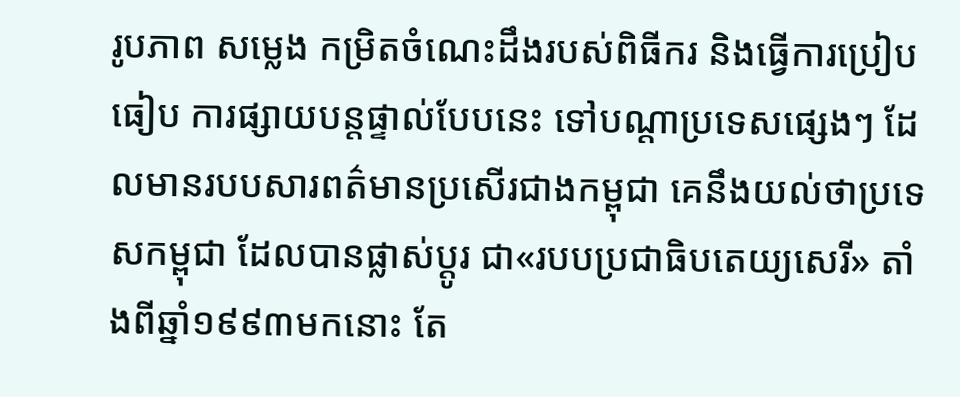រូបភាព សម្លេង កម្រិតចំណេះដឹងរបស់ពិធីករ និងធ្វើការប្រៀបធៀប ការផ្សាយបន្តផ្ទាល់បែបនេះ ទៅបណ្ដាប្រទេសផ្សេងៗ ដែលមានរបបសារពត៌មានប្រសើរជាងកម្ពុជា គេនឹងយល់ថាប្រទេសកម្ពុជា ដែលបានផ្លាស់ប្ដូរ ជា«របបប្រជាធិបតេយ្យសេរី» តាំងពីឆ្នាំ១៩៩៣មកនោះ តែ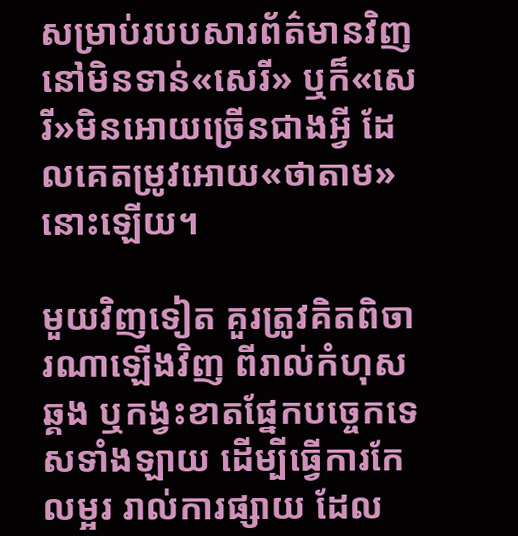សម្រាប់របបសារព័ត៌មានវិញ នៅមិនទាន់«សេរី» ឬក៏«សេរី»មិនអោយច្រើនជាងអ្វី ដែលគេតម្រូវអោយ«ថាតាម»នោះឡើយ។

មួយវិញទៀត គួរត្រូវគិតពិចារណាឡើងវិញ ពីរាល់កំហុសឆ្គង ឬកង្វះខាតផ្នែកបច្ចេកទេសទាំងឡាយ ដើម្បីធ្វើការកែលម្អរ រាល់ការផ្សាយ ដែល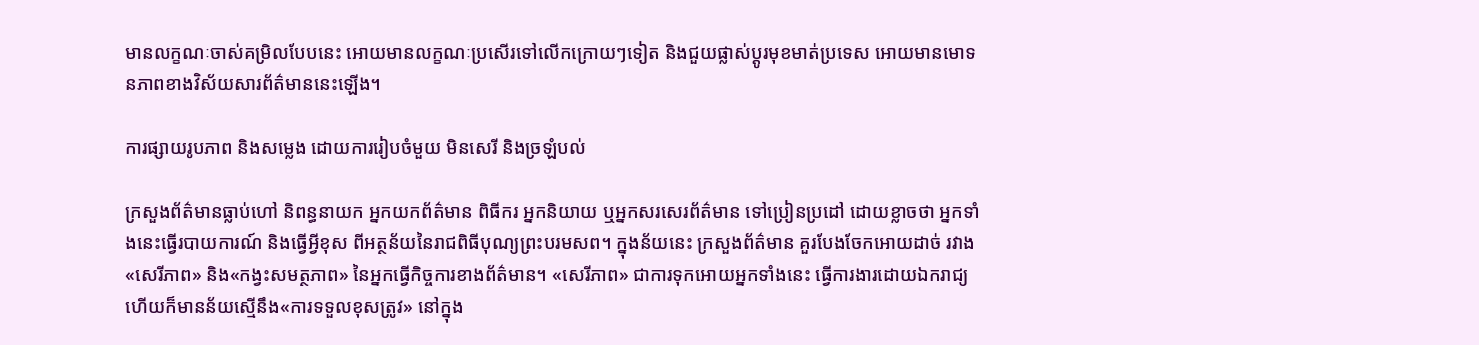មានលក្ខណៈចាស់គម្រិលបែបនេះ អោយមានលក្ខណៈប្រសើរទៅលើកក្រោយៗទៀត និងជួយផ្លាស់ប្ដូរមុខមាត់ប្រទេស អោយមានមោទនភាពខាងវិស័យសារព័ត៌មាននេះឡើង។

ការផ្សាយរូបភាព និងសម្លេង ដោយការរៀបចំមួយ មិនសេរី និងច្រឡំបល់

ក្រសួងព័ត៌មានធ្លាប់ហៅ និពន្ធនាយក អ្នកយកព័ត៌មាន ពិធីករ អ្នកនិយាយ ឬអ្នកសរសេរព័ត៌មាន ទៅប្រៀនប្រដៅ ដោយខ្លាចថា អ្នកទាំងនេះធ្វើរបាយការណ៍ និងធ្វើអ្វីខុស ពីអត្ថន័យនៃរាជពិធីបុណ្យព្រះបរមសព។ ក្នុងន័យនេះ ក្រសួងព័ត៌មាន គួរបែងចែកអោយដាច់ រវាង«សេរីភាព» និង«កង្វះសមត្ថភាព» នៃអ្នកធ្វើកិច្ចការខាងព័ត៌មាន។ «សេរីភាព» ជាការទុកអោយអ្នកទាំងនេះ ធ្វើការងារដោយឯករាជ្យ ហើយក៏មានន័យស្មើនឹង«ការទទួលខុសត្រូវ» នៅក្នុង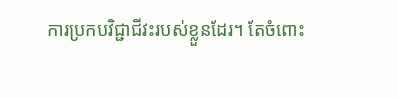ការប្រកបវិជ្ជាជីវះរបស់ខ្លួនដែរ។ តែចំពោះ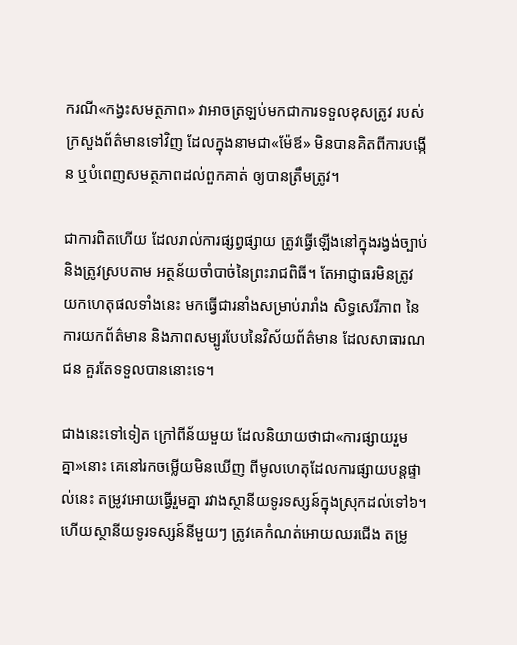ករណី«កង្វះសមត្ថភាព» វាអាចត្រឡប់មកជាការទទួលខុសត្រូវ របស់ក្រសួងព័ត៌មានទៅវិញ ដែលក្នុងនាមជា«ម៉ែឪ» មិនបានគិតពីការបង្កើន ឬបំពេញសមត្ថភាពដល់ពួកគាត់ ឲ្យបានត្រឹមត្រូវ។

ជាការពិតហើយ ដែលរាល់ការផ្សព្វផ្សាយ ត្រូវធ្វើឡើងនៅក្នុងរង្វង់ច្បាប់ និងត្រូវស្របតាម អត្ថន័យចាំបាច់នៃព្រះរាជពិធី។ តែអាជ្ញាធរមិនត្រូវ យកហេតុផលទាំងនេះ មកធ្វើជារនាំងសម្រាប់រារាំង សិទ្ធសេរីភាព នៃការយកព័ត៌មាន និងភាពសម្បូរបែបនៃវិស័យព័ត៌មាន ដែលសាធារណជន គួរតែទទួលបាននោះទេ។

ជាងនេះទៅទៀត ក្រៅពីន័យមួយ ដែលនិយាយថាជា«ការផ្សាយរួមគ្នា»នោះ គេនៅរកចម្លើយមិនឃើញ ពីមូលហេតុដែលការផ្សាយបន្តផ្ទាល់នេះ តម្រូវអោយធ្វើរួមគ្នា រវាងស្ថានីយទូរទស្សន៍ក្នុងស្រុកដល់ទៅ៦។ ហើយស្ថានីយទូរទស្សន៍នីមួយៗ ត្រូវគេកំណត់អោយឈរជើង តម្រូ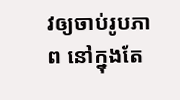វឲ្យចាប់រូបភាព នៅក្នុងតែ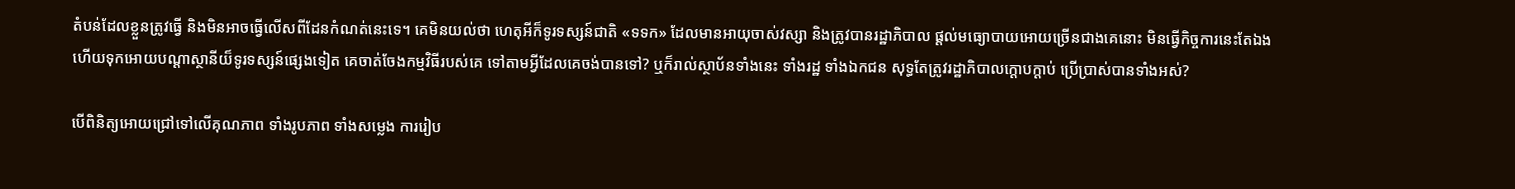តំបន់ដែលខ្លួនត្រូវធ្វើ និងមិនអាចធ្វើលើសពីដែនកំណត់នេះទេ។ គេមិនយល់ថា ហេតុអីក៏ទូរទស្សន៍ជាតិ «ទទក» ដែលមានអាយុចាស់វស្សា និងត្រូវបានរដ្ឋាភិបាល ផ្ដល់មធ្យោបាយអោយច្រើនជាងគេនោះ មិនធ្វើកិច្ចការនេះតែឯង ហើយទុកអោយបណ្ដាស្ថានីយ៏ទូរទស្សន៍ផ្សេងទៀត គេចាត់ចែងកម្មវិធីរបស់គេ ទៅតាមអ្វីដែលគេចង់បានទៅ? ឬក៏រាល់ស្ថាប័នទាំងនេះ ទាំងរដ្ឋ ទាំងឯកជន សុទ្ធតែត្រូវរដ្ឋាភិបាលក្ដោបក្ដាប់ ប្រើប្រាស់បានទាំងអស់?

បើពិនិត្យអោយជ្រៅទៅលើគុណភាព ទាំងរូបភាព ទាំងសម្លេង ការរៀប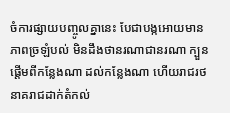ចំការផ្សាយបញ្ចូលគ្នានេះ បែជាបង្កអោយមានភាពច្រឡំបល់ មិនដឹងថានរណាជានរណា ក្បួនផ្ដើមពីកន្លែងណា ដល់កន្លែងណា ហើយរាជរថនាគរាជដាក់តំកល់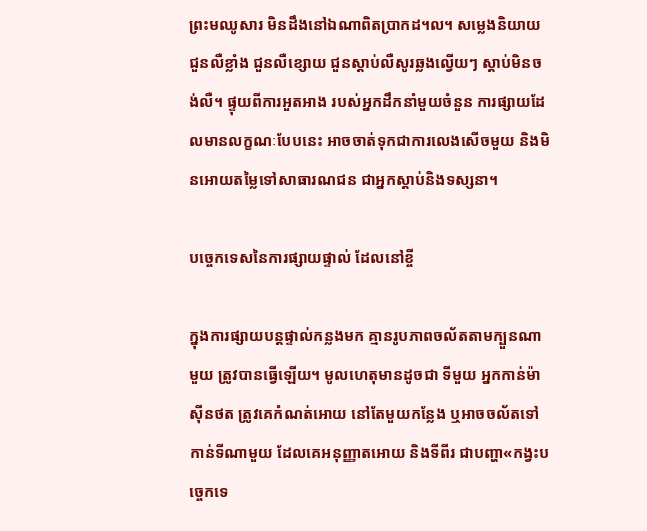ព្រះមឈូសារ មិនដឹងនៅឯណាពិតប្រាកដ។ល។ សម្លេងនិយាយ ជួនលឺខ្លាំង ជួនលឺខ្សោយ ជួនស្ដាប់លឺសូរឆ្លងល្វើយៗ ស្ដាប់មិនចង់លឺ។ ផ្ទុយពីការអួតអាង របស់អ្នកដឹកនាំមួយចំនួន ការផ្សាយដែលមានលក្ខណៈបែបនេះ អាចចាត់ទុកជាការលេងសើចមួយ និងមិនអោយតម្លៃទៅសាធារណជន ជាអ្នកស្ដាប់និងទស្សនា។

បច្ចេកទេសនៃការផ្សាយផ្ទាល់ ដែលនៅខ្ចី

ក្នុងការផ្សាយបន្តផ្ទាល់កន្លងមក គ្មានរូបភាពចល័តតាមក្បួនណាមួយ ត្រូវបានធ្វើឡើយ។ មូលហេតុមានដូចជា ទីមួយ អ្នកកាន់ម៉ាស៊ីនថត ត្រូវគេកំណត់អោយ នៅតែមួយកន្លែង ឬអាចចល័តទៅកាន់ទីណាមួយ ដែលគេអនុញ្ញាតអោយ និងទីពីរ ជាបញ្ហា«កង្វះបច្ចេកទេ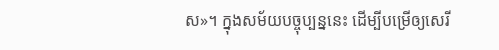ស»។ ក្នុងសម័យបច្ចុប្បន្ននេះ ដើម្បីបម្រើឲ្យសេរី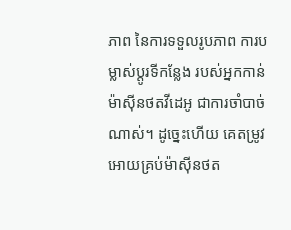ភាព នៃការទទួលរូបភាព ការបម្លាស់ប្ដូរទីកន្លែង របស់អ្នកកាន់ម៉ាស៊ីនថតវីដេអូ ជាការចាំបាច់ណាស់។ ដូច្នេះហើយ គេតម្រូវអោយគ្រប់ម៉ាស៊ីនថត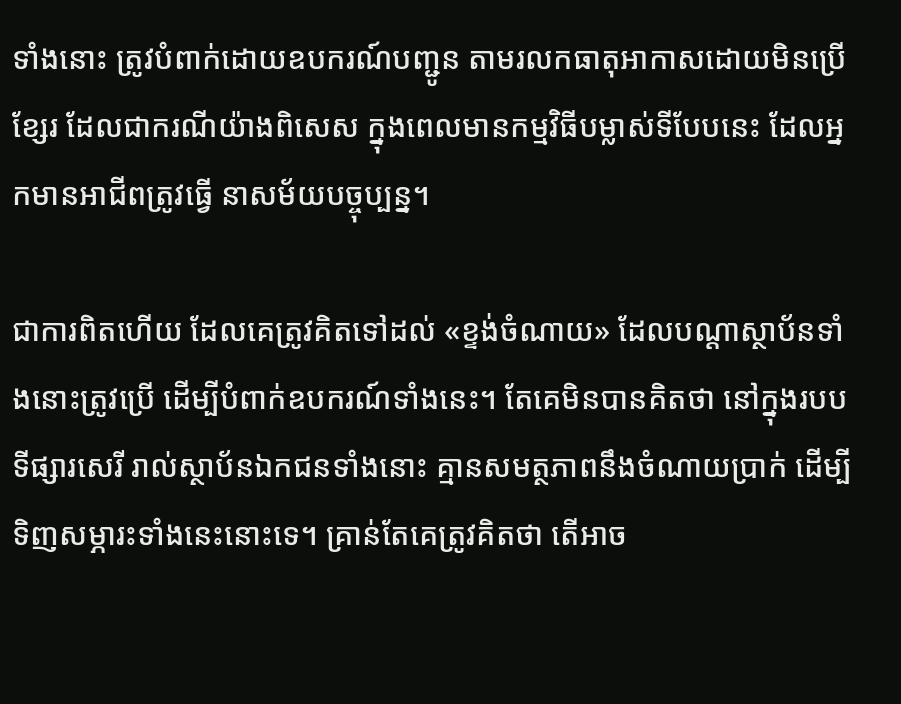ទាំងនោះ ត្រូវបំពាក់ដោយឧបករណ៍បញ្ជូន តាមរលកធាតុអាកាសដោយមិនប្រើខ្សែរ ដែលជាករណីយ៉ាងពិសេស ក្នុងពេលមានកម្មវិធីបម្លាស់ទីបែបនេះ ដែលអ្នកមានអាជីពត្រូវធ្វើ នាសម័យបច្ចុប្បន្ន។

ជាការពិតហើយ ដែលគេត្រូវគិតទៅដល់ «ខ្ទង់ចំណាយ» ដែលបណ្ដាស្ថាប័នទាំងនោះត្រូវប្រើ ដើម្បីបំពាក់ឧបករណ៍ទាំងនេះ។ តែគេមិនបានគិតថា នៅក្នុងរបបទីផ្សារសេរី រាល់ស្ថាប័នឯកជនទាំងនោះ គ្មានសមត្ថភាពនឹងចំណាយប្រាក់ ដើម្បីទិញសម្ភារះទាំងនេះនោះទេ។ គ្រាន់តែគេត្រូវគិតថា តើអាច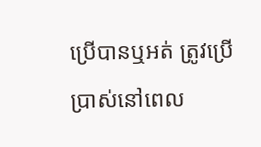ប្រើបានឬអត់ ត្រូវប្រើប្រាស់នៅពេល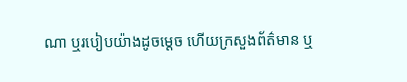ណា ឬរបៀបយ៉ាងដូចម្ដេច ហើយក្រសួងព័ត៌មាន ឬ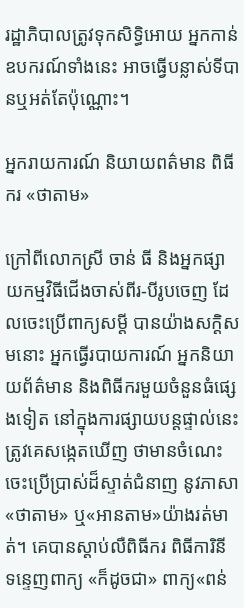រដ្ឋាភិបាលត្រូវទុកសិទ្ធិអោយ អ្នកកាន់ឧបករណ៍ទាំងនេះ អាចធ្វើបន្លាស់ទីបានឬអត់តែប៉ុណ្ណោះ។

អ្នករាយការណ៍ និយាយពត៌មាន ពិធីករ «ថាតាម»

ក្រៅពីលោកស្រី ចាន់ ធី និងអ្នកផ្សាយកម្មវិធីជើងចាស់ពីរ-បីរូបចេញ ដែលចេះប្រើពាក្យសម្ដី បានយ៉ាងសក្ដិសមនោះ អ្នកធ្វើរបាយការណ៍ អ្នកនិយាយព័ត៌មាន និងពិធីករមួយចំនួនធំផ្សេងទៀត នៅក្នុងការផ្សាយបន្តផ្ទាល់នេះ ត្រូវគេសង្កេតឃើញ ថាមានចំណេះចេះប្រើប្រាស់ដ៏ស្ទាត់ជំនាញ នូវភាសា«ថាតាម» ឬ«អានតាម»យ៉ាងរត់មាត់។ គេបានស្ដាប់លឺពិធីករ ពិធីការិនី ទន្ទេញពាក្យ «ក៏ដូចជា» ពាក្យ«ពន់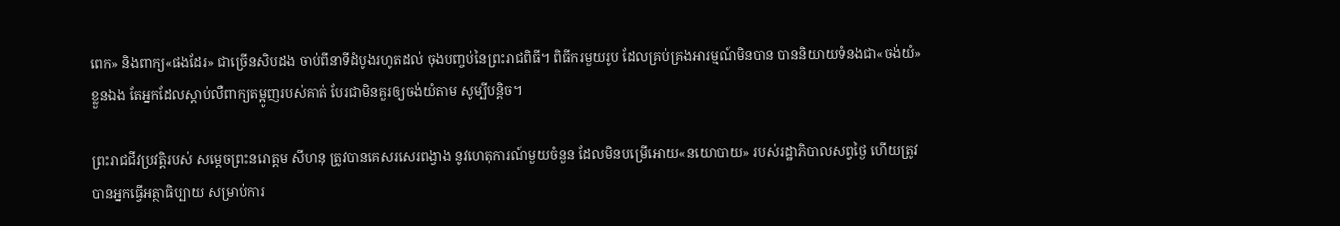ពេក» និងពាក្យ«ផងដែរ» ជាច្រើនសិបដង ចាប់ពីនាទីដំបូងរហូតដល់ ចុងបញ្ចប់នៃព្រះរាជពិធី។ ពិធីករមួយរូប ដែលគ្រប់គ្រងអារម្មណ៍មិនបាន បាននិយាយទំនងជា«ចង់យំ»ខ្លួនឯង តែអ្នកដែលស្ដាប់លឺពាក្យតម្អូញរបស់គាត់ បែរជាមិនគួរឲ្យចង់យំតាម សូម្បីបន្តិច។

ព្រះរាជជីវប្រវត្តិរបស់ សម្ដេចព្រះនរោត្ដម សីហនុ ត្រូវបានគេសរសេរពង្វាង នូវហេតុការណ៍មួយចំនួន ដែលមិនបម្រើអោយ«នយោបាយ» របស់រដ្ឋាភិបាលសព្វថ្ងៃ ហើយត្រូវបានអ្នកធ្វើអត្ថាធិប្បាយ សម្រាប់ការ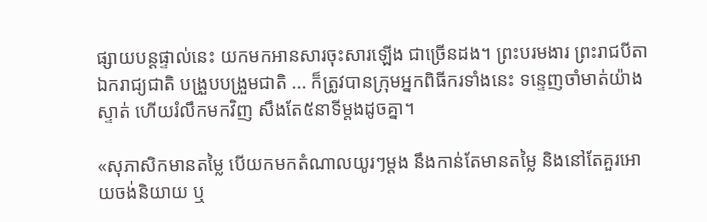ផ្សាយបន្តផ្ទាល់នេះ យកមកអានសារចុះសារឡើង ជាច្រើនដង។ ព្រះបរមងារ ព្រះរាជបីតាឯករាជ្យជាតិ បង្រួបបង្រួមជាតិ ... ក៏ត្រូវបានក្រុមអ្នកពិធីករទាំងនេះ ទន្ទេញចាំមាត់យ៉ាងស្ទាត់ ហើយរំលឹកមកវិញ សឹងតែ៥នាទីម្ដងដូចគ្នា។

«សុភាសិកមានតម្លៃ បើយកមកតំណាលយូរៗម្ដង នឹងកាន់តែមានតម្លៃ និងនៅតែគួរអោយចង់និយាយ ឬ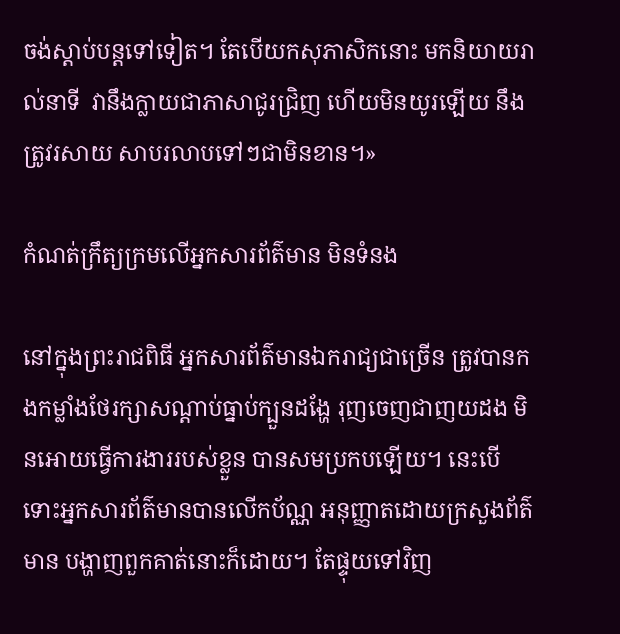ចង់ស្ដាប់បន្តទៅទៀត។ តែបើយកសុភាសិកនោះ មកនិយាយរាល់នាទី  វានឹងក្លាយជាភាសាជូរជ្រិញ ហើយមិនយូរឡើយ នឹងត្រូវរសាយ សាបរលាបទៅៗជាមិនខាន។»

កំណត់ក្រឹត្យក្រមលើអ្នកសារព័ត៌មាន មិនទំនង

នៅក្នុងព្រះរាជពិធី អ្នកសារព័ត៌មានឯករាជ្យជាច្រើន ត្រូវបានកងកម្លាំងថែរក្សាសណ្ដាប់ធ្នាប់ក្បួនដង្ហែ រុញចេញជាញយដង មិនអោយធ្វើការងាររបស់ខ្លួន បានសមប្រកបឡើយ។ នេះបើទោះអ្នកសារព័ត៌មានបានលើកប័ណ្ណ អនុញ្ញាតដោយក្រសួងព័ត៌មាន បង្ហាញពួកគាត់នោះក៏ដោយ។ តែផ្ទុយទៅវិញ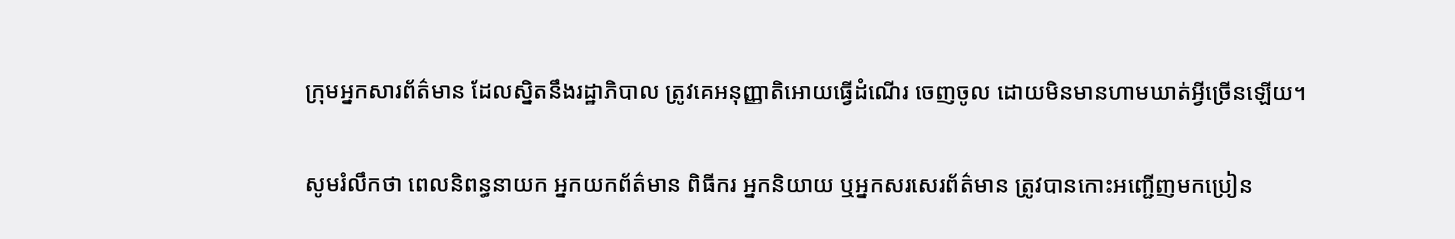ក្រុមអ្នកសារព័ត៌មាន ដែលស្និតនឹងរដ្ឋាភិបាល ត្រូវគេអនុញ្ញាតិអោយធ្វើដំណើរ ចេញចូល ដោយមិនមានហាមឃាត់អ្វីច្រើនឡើយ។

សូមរំលឹកថា ពេលនិពន្ធនាយក អ្នកយកព័ត៌មាន ពិធីករ អ្នកនិយាយ ឬអ្នកសរសេរព័ត៌មាន ត្រូវបានកោះអញ្ជើញមកប្រៀន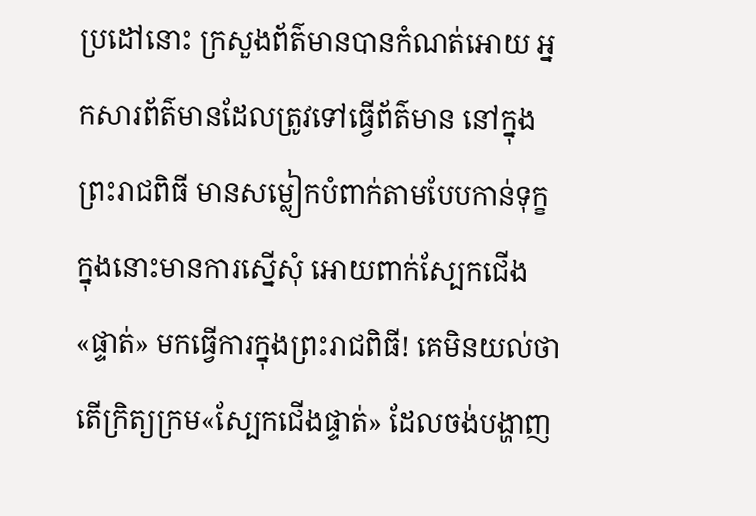ប្រដៅនោះ ក្រសួងព័ត៌មានបានកំណត់អោយ អ្នកសារព័ត៌មានដែលត្រូវទៅធ្វើព័ត៌មាន នៅក្នុងព្រះរាជពិធី មានសម្លៀកបំពាក់តាមបែបកាន់ទុក្ខ ក្នុងនោះមានការស្នើសុំ អោយពាក់ស្បែកជើង«ផ្ទាត់» មកធ្វើការក្នុងព្រះរាជពិធី! គេមិនយល់ថា តើក្រិត្យក្រម«ស្បែកជើងផ្ទាត់» ដែលចង់បង្ហាញ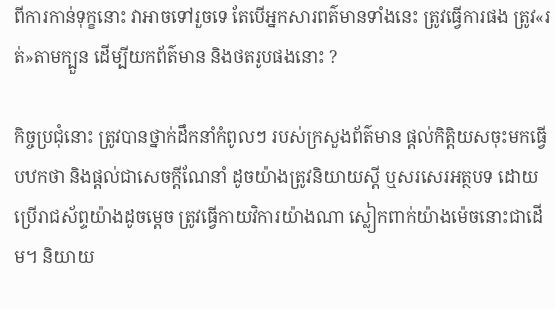ពីការកាន់ទុក្ខនោះ វាអាចទៅរួចទេ តែបើអ្នកសារពត៌មានទាំងនេះ ត្រូវធ្វើការផង ត្រូវ«រត់»តាមក្បួន ដើម្បីយកព័ត៌មាន និងថតរូបផងនោះ ?

កិច្ចប្រជុំនោះ ត្រូវបានថ្នាក់ដឹកនាំកំពូលៗ របស់ក្រសួងព័ត៌មាន ផ្ដល់កិត្តិយសចុះមកធ្វើបឋកថា និងផ្ដល់ជាសេចក្ដីណែនាំ ដូចយ៉ាងត្រូវនិយាយស្ដី ឬសរសេរអត្ថបទ ដោយប្រើរាជស័ព្ទយ៉ាងដូចម្ដេច ត្រូវធ្វើកាយវិការយ៉ាងណា ស្លៀកពាក់យ៉ាងម៉េចនោះជាដើម។ និយាយ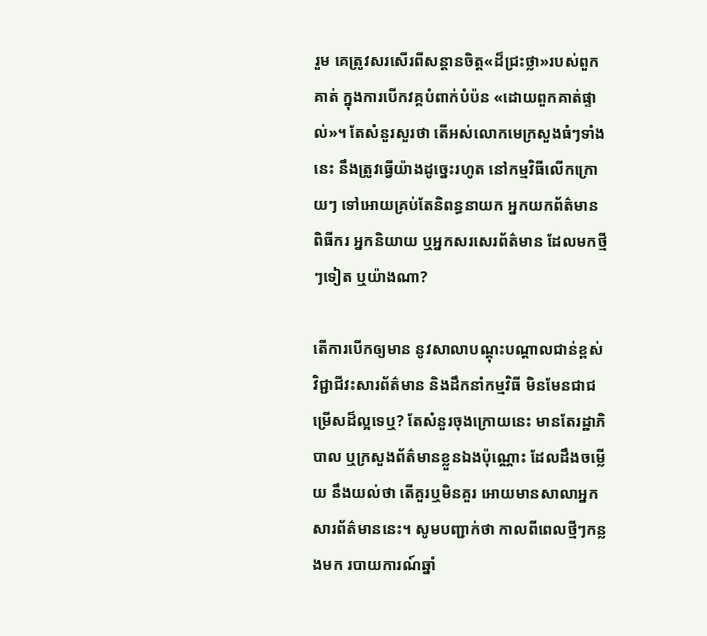រួម គេត្រូវសរសើរពីសន្ដានចិត្ត«ដ៏ជ្រះថ្លា»របស់ពួកគាត់ ក្នុងការបើកវគ្គបំពាក់បំប៉ន «ដោយពួកគាត់ផ្ទាល់»។ តែសំនួរសួរថា តើអស់លោកមេក្រសួងធំៗទាំងនេះ នឹងត្រូវធ្វើយ៉ាងដូច្នេះរហូត នៅកម្មវិធីលើកក្រោយៗ ទៅអោយគ្រប់តែនិពន្ធនាយក អ្នកយកព័ត៌មាន ពិធីករ អ្នកនិយាយ ឬអ្នកសរសេរព័ត៌មាន ដែលមកថ្មីៗទៀត ឬយ៉ាងណា?

តើការបើកឲ្យមាន នូវសាលាបណ្ដុះបណ្ដាលជាន់ខ្ពស់ វិជ្ជាជីវះសារព័ត៌មាន និងដឹកនាំកម្មវិធី មិនមែនជាជម្រើសដ៏ល្អទេឬ? តែសំនួរចុងក្រោយនេះ មានតែរដ្ឋាភិបាល ឬក្រសួងព័ត៌មានខ្លួនឯងប៉ុណ្ណោះ ដែលដឹងចម្លើយ នឹងយល់ថា តើគួរឬមិនគួរ អោយមានសាលាអ្នកសារព័ត៌មាននេះ។ សូមបញ្ជាក់ថា កាលពីពេលថ្មីៗកន្លងមក របាយការណ៍ឆ្នាំ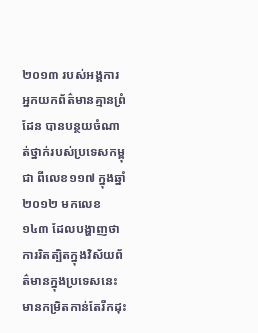២០១៣ របស់អង្គការអ្នកយកព័ត៌មានគ្មានព្រំដែន បានបន្ថយចំណាត់ថ្នាក់របស់ប្រទេសកម្ពុជា ពីលេខ១១៧ ក្នុងឆ្នាំ២០១២ មកលេខ១៤៣ ដែលបង្ហាញថា ការរិតត្បិតក្នុងវិស័យព័ត៌មានក្នុងប្រទេសនេះ មានកម្រិតកាន់តែរីកដុះ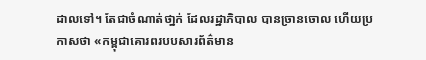ដាលទៅ។ តែជាចំណាត់ថា្នក់ ដែលរដ្ឋាភិបាល បានច្រានចោល ហើយប្រកាសថា «កម្ពុជាគោរពរបបសារព័ត៌មាន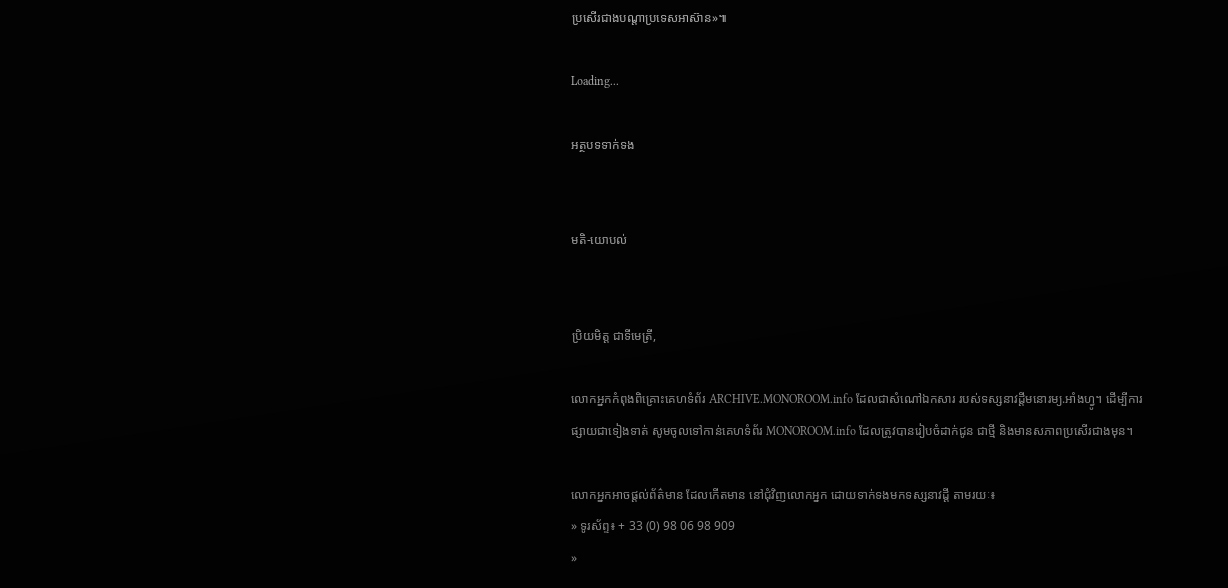ប្រសើរជាងបណ្តាប្រទេសអាស៊ាន»៕

Loading...

អត្ថបទទាក់ទង


មតិ-យោបល់


ប្រិយមិត្ត ជាទីមេត្រី,

លោកអ្នកកំពុងពិគ្រោះគេហទំព័រ ARCHIVE.MONOROOM.info ដែលជាសំណៅឯកសារ របស់ទស្សនាវដ្ដីមនោរម្យ.អាំងហ្វូ។ ដើម្បីការផ្សាយជាទៀងទាត់ សូមចូលទៅកាន់គេហទំព័រ MONOROOM.info ដែលត្រូវបានរៀបចំដាក់ជូន ជាថ្មី និងមានសភាពប្រសើរជាងមុន។

លោកអ្នកអាចផ្ដល់ព័ត៌មាន ដែលកើតមាន នៅជុំវិញលោកអ្នក ដោយទាក់ទងមកទស្សនាវដ្ដី តាមរយៈ៖
» ទូរស័ព្ទ៖ + 33 (0) 98 06 98 909
»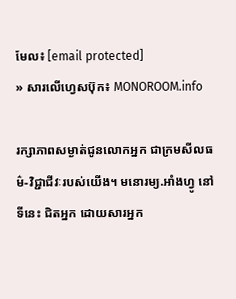មែល៖ [email protected]
» សារលើហ្វេសប៊ុក៖ MONOROOM.info

រក្សាភាពសម្ងាត់ជូនលោកអ្នក ជាក្រមសីលធម៌-វិជ្ជាជីវៈរបស់យើង។ មនោរម្យ.អាំងហ្វូ នៅទីនេះ ជិតអ្នក ដោយសារអ្នក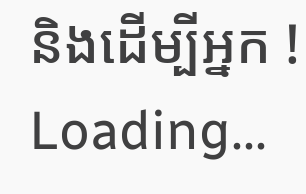និងដើម្បីអ្នក !
Loading...